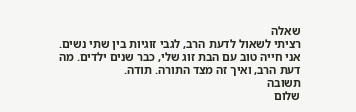שאלה
רציתי לשאול לדעת הרב, לגבי זוגיות בין שתי נשים. אני חייה טוב עם הבת זוג שלי, כבר שנים ילדים. מה דעת הרב, ואיך זה מצד התורה. תודה.
תשובה
שלום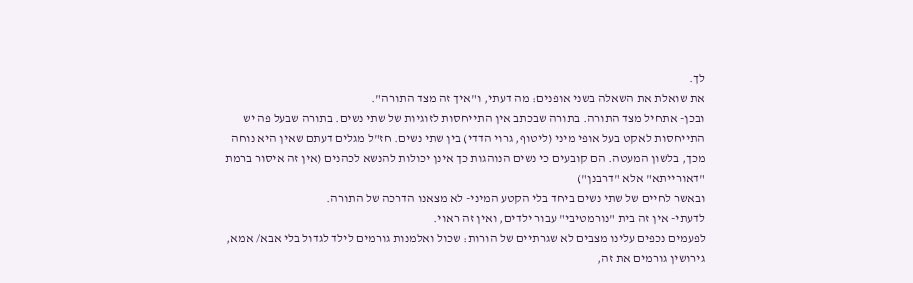לך.
את שואלת את השאלה בשני אופנים: מה דעתי, ו"איך זה מצד התורה".
ובכן- אתחיל מצד התורה. בתורה שבכתב אין התייחסות לזוגיות של שתי נשים. בתורה שבעל פה יש התייחסות לאקט בעל אופי מיני (ליטוף, גרוי הדדי) בין שתי נשים. חז"ל מגלים דעתם שאין היא נוחה מכך, בלשון המעטה. הם קובעים כי נשים הנוהגות כך אינן יכולות להנשא לכהנים (אין זה איסור ברמת "דאורייתא" אלא "דרבנן")
ובאשר לחיים של שתי נשים ביחד בלי הקטע המיני- לא מצאנו הדרכה של התורה.
לדעתי- אין זה בית "נורמטיבי" עבור ילדים, ואין זה ראוי.
לפעמים נכפים עלינו מצבים לא שגרתיים של הורות: שכול ואלמנות גורמים לילד לגדול בלי אבא/ אמא, גירושין גורמים את זה,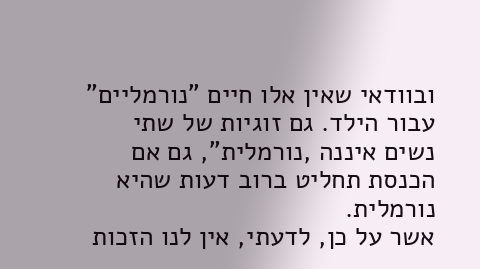ובוודאי שאין אלו חיים "נורמליים" עבור הילד. גם זוגיות של שתי נשים איננה ,נורמלית", גם אם הכנסת תחליט ברוב דעות שהיא נורמלית.
אשר על כן, לדעתי, אין לנו הזכות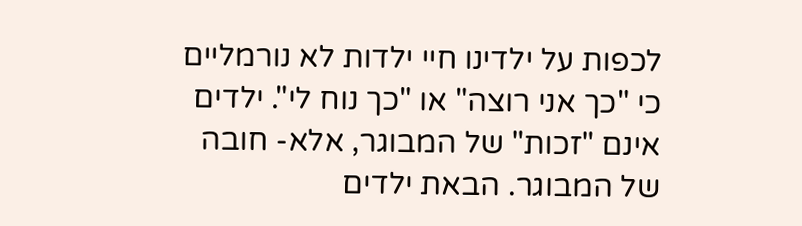לכפות על ילדינו חיי ילדות לא נורמליים כי "כך אני רוצה" או "כך נוח לי". ילדים אינם "זכות" של המבוגר, אלא- חובה של המבוגר. הבאת ילדים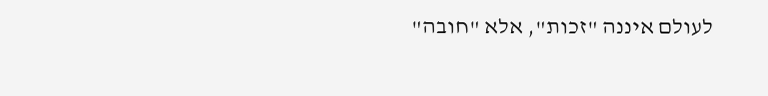לעולם איננה "זכות", אלא "חובה"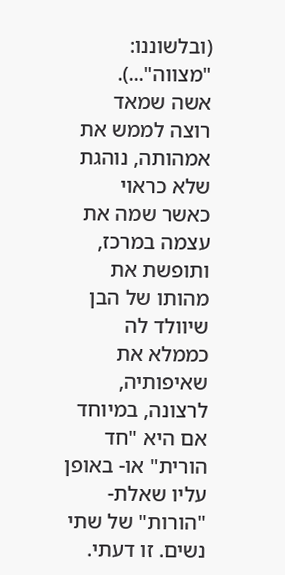(ובלשוננו: "מצווה"...).
אשה שמאד רוצה לממש את אמהותה, נוהגת שלא כראוי כאשר שמה את עצמה במרכז, ותופשת את מהותו של הבן שיוולד לה כממלא את שאיפותיה, לרצונה, במיוחד אם היא "חד הורית" או- באופן עליו שאלת- "הורות" של שתי נשים. זו דעתי.